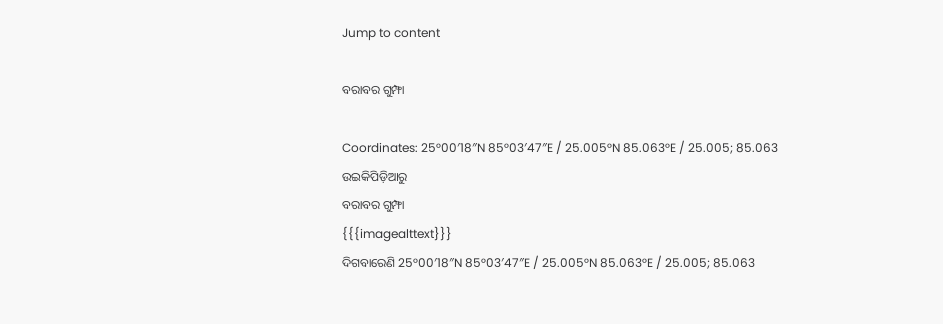Jump to content

ବରାବର ଗୁମ୍ଫା

Coordinates: 25°00′18″N 85°03′47″E / 25.005°N 85.063°E / 25.005; 85.063
ଉଇକିପିଡ଼ିଆ‌ରୁ
ବରାବର ଗୁମ୍ଫା
{{{imagealttext}}}
ଦିଗବାରେଣି 25°00′18″N 85°03′47″E / 25.005°N 85.063°E / 25.005; 85.063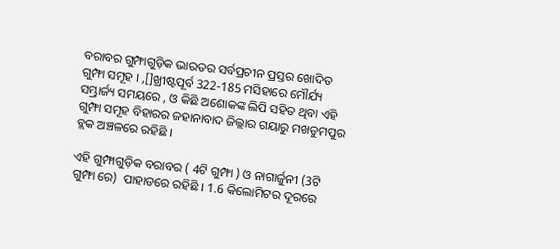ବରାବର ଗୁମ୍ଫାଗୁଡ଼ିକ ଭାରତର ସର୍ବପ୍ରଚୀନ ପ୍ରସ୍ତର ଖୋଦିତ ଗୁମ୍ଫା ସମୂହ । ,[]ଖ୍ରୀଷ୍ଟପୂର୍ବ 322-185 ମସିହାରେ ମୌର୍ଯ୍ୟ ସମ୍ଭ୍ରାର୍ଜ୍ୟ ସମୟରେ , ଓ କିଛି ଅଶୋକଙ୍କ ଲିପି ସହିତ ଥିବା ଏହି ଗୁମ୍ଫା ସମୂହ ବିହାରର ଜହାନାବାଦ ଜିଲ୍ଲାର ଗୟାରୁ ମଖଡୁମପୁର ବ୍ଲକ ଅଞ୍ଚଳରେ ରହିଛି ।

ଏହି ଗୁମ୍ଫାଗୁଡ଼ିକ ବରାବର ( 4ଟି ଗୁମ୍ଫା ) ଓ ନାଗାର୍ଜୁନୀ (3ଟି ଗୁମ୍ଫା ରେ)  ପାହାଡରେ ରହିଛି । 1.6 କିଲୋମିଟର ଦୂରରେ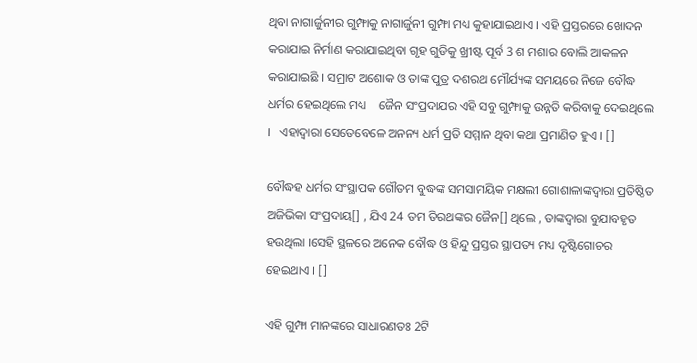ଥିବା ନାଗାର୍ଜୁନୀର ଗୁମ୍ଫାକୁ ନାଗାର୍ଜୁନୀ ଗୁମ୍ଫା ମଧ୍ୟ କୁହାଯାଇଥାଏ । ଏହି ପ୍ରସ୍ତରରେ ଖୋଦନ କରାଯାଇ ନିର୍ମାଣ କରାଯାଇଥିବା ଗୃହ ଗୁଡିକୁ ଖ୍ରୀଷ୍ଟ ପୂର୍ବ 3 ଶ ମଶାର ବୋଲି ଆକଳନ କରାଯାଇଛି । ସମ୍ରାଟ ଅଶୋକ ଓ ତାଙ୍କ ପୁତ୍ର ଦଶରଥ ମୌର୍ଯ୍ୟଙ୍କ ସମୟରେ ନିଜେ ବୌଦ୍ଧ ଧର୍ମର ହେଇଥିଲେ ମଧ୍ୟ    ଜୈନ ସଂପ୍ରଦାଯର ଏହି ସବୁ ଗୁମ୍ଫାକୁ ଉନ୍ନତି କରିବାକୁ ଦେଇଥିଲେ ।   ଏହାଦ୍ୱାରା ସେତେବେଳେ ଅନନ୍ୟ ଧର୍ମ ପ୍ରତି ସମ୍ମାନ ଥିବା କଥା ପ୍ରମାଣିତ ହୁଏ । []

ବୌଦ୍ଧହ ଧର୍ମର ସଂସ୍ଥାପକ ଗୌତମ ବୁଦ୍ଧଙ୍କ ସମସାମୟିକ ମକ୍ଷଲୀ ଗୋଶାଳାଙ୍କଦ୍ୱାରା ପ୍ରତିଷ୍ଠିତ ଅଜିଭିକା ସଂପ୍ରଦାୟ[] , ଯିଏ 24 ତମ ତିରଥଙ୍କର ଜୈନ[] ଥିଲେ , ତାଙ୍କଦ୍ୱାରା ବୁଯାବହୃତ ହଉଥିଲା ।ସେହି ସ୍ଥଳରେ ଅନେକ ବୌଦ୍ଧ ଓ ହିନ୍ଦୁ ପ୍ରସ୍ତର ସ୍ଥାପତ୍ୟ ମଧ୍ୟ ଦୃଷ୍ଟିଗୋଚର ହେଇଥାଏ । []

ଏହି ଗୁମ୍ଫା ମାନଙ୍କରେ ସାଧାରଣତଃ 2ଟି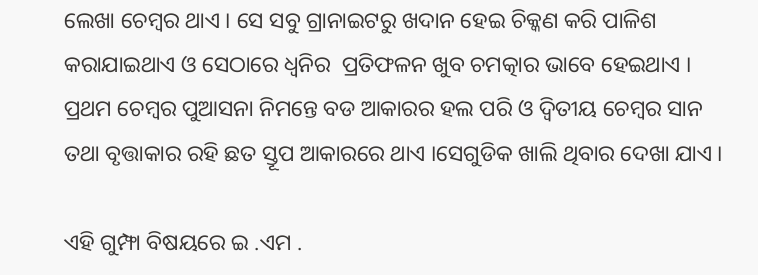ଲେଖା ଚେମ୍ବର ଥାଏ । ସେ ସବୁ ଗ୍ରାନାଇଟରୁ ଖଦାନ ହେଇ ଚିକ୍କଣ କରି ପାଳିଶ କରାଯାଇଥାଏ ଓ ସେଠାରେ ଧ୍ୱନିର  ପ୍ରତିଫଳନ ଖୁବ ଚମତ୍କାର ଭାବେ ହେଇଥାଏ । ପ୍ରଥମ ଚେମ୍ବର ପୁଆସନା ନିମନ୍ତେ ବଡ ଆକାରର ହଲ ପରି ଓ ଦ୍ୱିତୀୟ ଚେମ୍ବର ସାନ ତଥା ବୃତ୍ତାକାର ରହି ଛତ ସ୍ତୂପ ଆକାରରେ ଥାଏ ।ସେଗୁଡିକ ଖାଲି ଥିବାର ଦେଖା ଯାଏ ।

ଏହି ଗୁମ୍ଫା ବିଷୟରେ ଇ .ଏମ .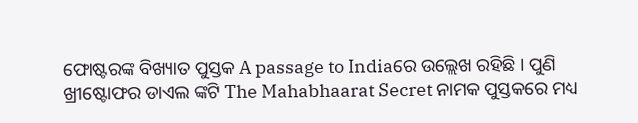ଫୋଷ୍ଟରଙ୍କ ବିଖ୍ୟାତ ପୁସ୍ତକ A passage to Indiaରେ ଉଲ୍ଲେଖ ରହିଛି । ପୁଣି ଖ୍ରୀଷ୍ଟୋଫର ଡାଏଲ ଙ୍କଟି The Mahabhaarat Secret ନାମକ ପୁସ୍ତକରେ ମଧ୍ୟ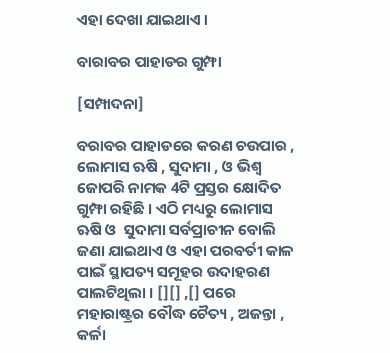ଏହା ଦେଖା ଯାଇଥାଏ ।

ବାରାବର ପାହାଡର ଗୁମ୍ଫା

[ସମ୍ପାଦନା]

ବରାବର ପାହାଡରେ କରଣ ଚଉପାର , ଲୋମାସ ଋଷି , ସୁଦାମା , ଓ ଭିଶ୍ୱ ଜୋପରି ନାମକ 4ଟି ପ୍ରସ୍ତର କ୍ଷୋଦିତ ଗୁମ୍ଫା ରହିଛି । ଏଠି ମଧ୍ୟରୁ ଲୋମାସ ଋଷି ଓ  ସୁଦାମା ସର୍ବପ୍ରାଚୀନ ବୋଲି ଜଣା ଯାଇଥାଏ ଓ ଏହା ପରବର୍ତୀ କାଳ ପାଇଁ ସ୍ଥାପତ୍ୟ ସମୂହର ଉଦାହରଣ ପାଲଟିଥିଲା । [][] ,[] ପରେ ମହାରାଷ୍ଟ୍ରର ବୌଦ୍ଧ ଚୈତ୍ୟ , ଅଜନ୍ତା , କର୍ଳା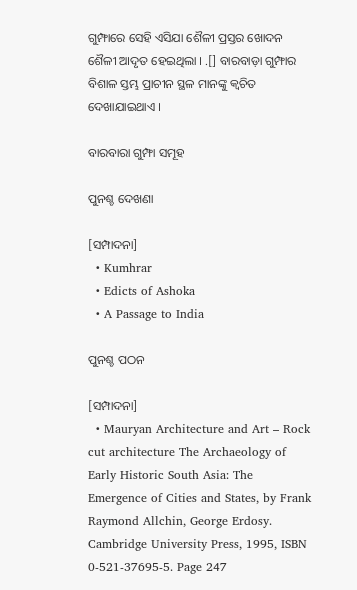ଗୁମ୍ଫାରେ ସେହି ଏସିଯା ଶୈଳୀ ପ୍ରସ୍ତର ଖୋଦନ ଶୈଳୀ ଆଦୃତ ହେଇଥିଲା । .[] ବାରବାଡ଼ା ଗୁମ୍ଫାର ବିଶାଳ ସ୍ତମ୍ଭ ପ୍ରାଚୀନ ସ୍ଥଳ ମାନଙ୍କୁ କ୍ୱଚିତ ଦେଖାଯାଇଥାଏ ।

ବାରବାରା ଗୁମ୍ଫା ସମୂହ

ପୁନଶ୍ଚ ଦେଖଣା

[ସମ୍ପାଦନା]
  • Kumhrar
  • Edicts of Ashoka
  • A Passage to India

ପୁନଶ୍ଚ ପଠନ

[ସମ୍ପାଦନା]
  • Mauryan Architecture and Art – Rock cut architecture The Archaeology of Early Historic South Asia: The Emergence of Cities and States, by Frank Raymond Allchin, George Erdosy. Cambridge University Press, 1995, ISBN 0-521-37695-5. Page 247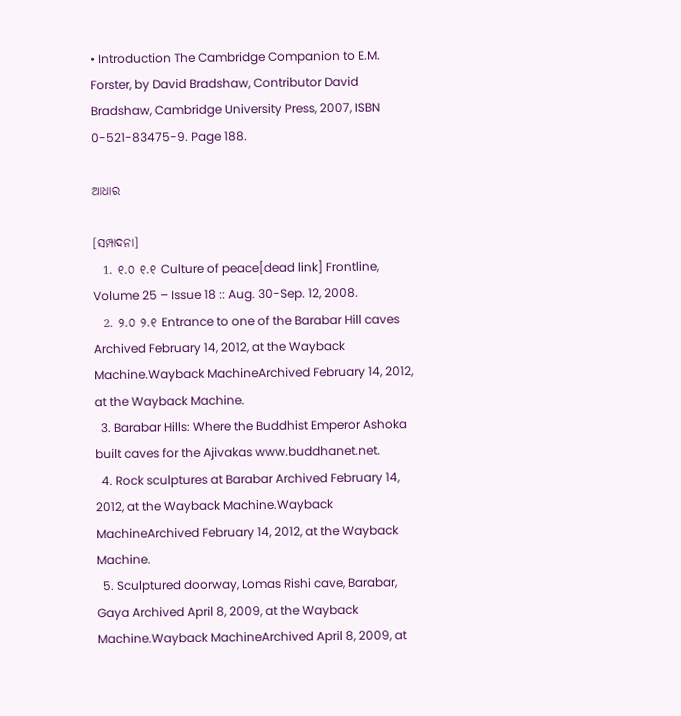• Introduction The Cambridge Companion to E.M. Forster, by David Bradshaw, Contributor David Bradshaw, Cambridge University Press, 2007, ISBN 0-521-83475-9. Page 188.

ଆଧାର

[ସମ୍ପାଦନା]
  1. ୧.୦ ୧.୧ Culture of peace[dead link] Frontline, Volume 25 – Issue 18 :: Aug. 30-Sep. 12, 2008.
  2. ୨.୦ ୨.୧ Entrance to one of the Barabar Hill caves Archived February 14, 2012, at the Wayback Machine.Wayback MachineArchived February 14, 2012, at the Wayback Machine.
  3. Barabar Hills: Where the Buddhist Emperor Ashoka built caves for the Ajivakas www.buddhanet.net.
  4. Rock sculptures at Barabar Archived February 14, 2012, at the Wayback Machine.Wayback MachineArchived February 14, 2012, at the Wayback Machine.
  5. Sculptured doorway, Lomas Rishi cave, Barabar, Gaya Archived April 8, 2009, at the Wayback Machine.Wayback MachineArchived April 8, 2009, at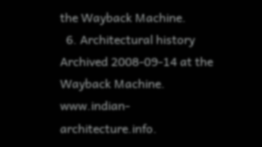the Wayback Machine.
  6. Architectural history Archived 2008-09-14 at the Wayback Machine. www.indian-architecture.info.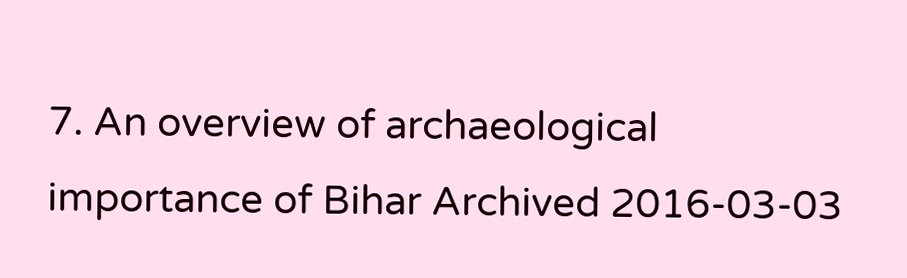7. An overview of archaeological importance of Bihar Archived 2016-03-03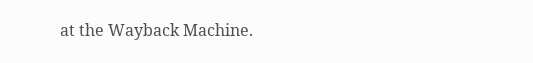at the Wayback Machine.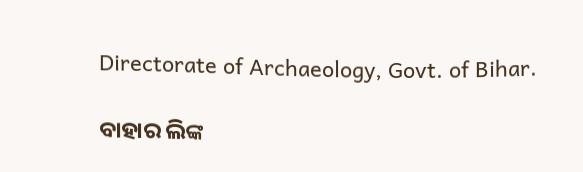Directorate of Archaeology, Govt. of Bihar.

ବାହାର ଲିଙ୍କ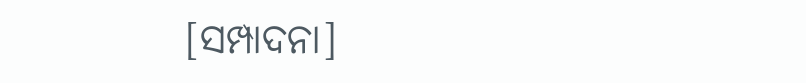[ସମ୍ପାଦନା]